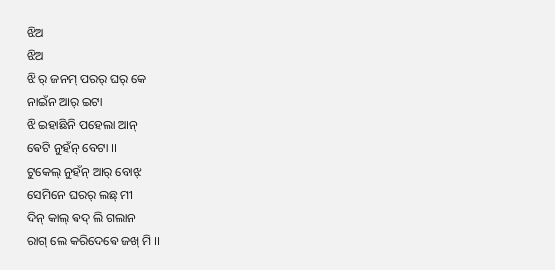ଝିଅ
ଝିଅ
ଝି ର୍ ଜନମ୍ ପରର୍ ଘର୍ କେ
ନାଇଁନ ଆର୍ ଇଟା
ଝି ଇହାଛିନି ପହେଲା ଆନ୍
ଵେଟି ନୁହଁନ୍ ବେଟା ।।
ଟୁକେଲ୍ ନୁହଁନ୍ ଆର୍ ବୋଝ୍
ସେମିନେ ଘରର୍ ଲଛ୍ ମୀ
ଦିନ୍ କାଲ୍ ଵଦ୍ ଲି ଗଲାନ
ରାଗ୍ ଲେ କରିଦେଵେ ଜଖ୍ ମି ।।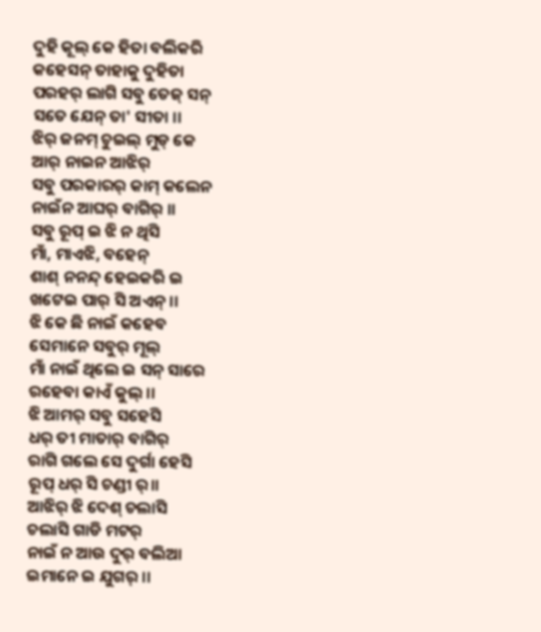ଦୁହି କୂଲ୍ କେ ହିତା ବଲିକରି
କହେସନ୍ ତାହାକୁ ଦୁହିତା
ପରହର୍ ଲାଗି ସବୁ ତେଜ୍ ସନ୍
ସତେ ଯେନ୍ ତା' ସୀତା ।।
ଝିର୍ ଜନମ୍ ଚୁଇଲ୍ ମୁଡ୍ କେ
ଆର୍ ନାଇନ ଆଝିର୍
ସବୁ ପରକାରର୍ କାମ୍ କଲେନ
ନାଇଁନ ଆଘର୍ ବାଗିର୍ ।।
ସବୁ ରୂପ୍ ଇ ଝି ନ ଥିସି
ମାଁ, ମାଏଝି, ବହେନ୍
ଶାଶ୍ ନନନ୍ଦ୍ ହେଇକରି ଇ
ଖଟେଇ ପାର୍ ସି ଅଏନ୍ ।।
ଝି କେ ଛି ନାଇଁ କହେବ
ସେମାନେ ସବୁର୍ ମୂଲ୍
ମାଁ ନାଇଁ ଥିଲେ ଇ ସନ୍ ସାରେ
ରହେବା କାଏଁ କୁଲ୍ ।।
ଝି ଆମର୍ ସବୁ ସହେସି
ଧର୍ ତୀ ମାତାର୍ ବାଗିର୍
ରାଗି ଗଲେ ସେ ଦୁର୍ଗା ହେସି
ରୂପ୍ ଧର୍ ସି ଚଣ୍ଡୀ ର୍।।
ଆଝିର୍ ଝି ଦେଶ୍ ଚଲାସି
ଚଲାସି ଗାଡି ମଟର୍
ନାଇଁ ନ ଆଉ ଦୁର୍ ବଲିଆ
ଇମାନେ ଇ ଯୁଗର୍ ।।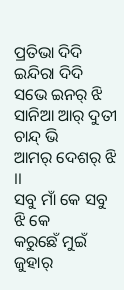ପ୍ରତିଭା ଦିଦି ଇନ୍ଦିରା ଦିଦି
ସଭେ ଇନର୍ ଝି
ସାନିଆ ଆର୍ ଦୁତୀ ଚାନ୍ଦ୍ ଭି
ଆମର୍ ଦେଶର୍ ଝି ।।
ସବୁ ମାଁ କେ ସବୁ ଝି କେ
କରୁଛେଁ ମୁଇଁ ଜୁହାର୍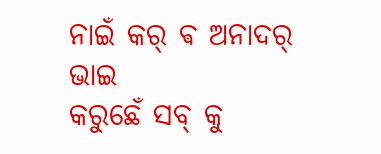ନାଇଁ କର୍ ଵ ଅନାଦର୍ ଭାଇ
କରୁଛେଁ ସବ୍ କୁ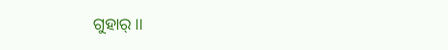ଗୁହାର୍ ।।